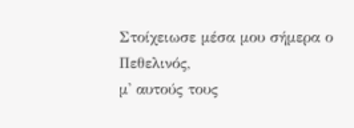Στοίχειωσε μέσα μου σήμερα ο Πεθελινός,
μ' αυτούς τους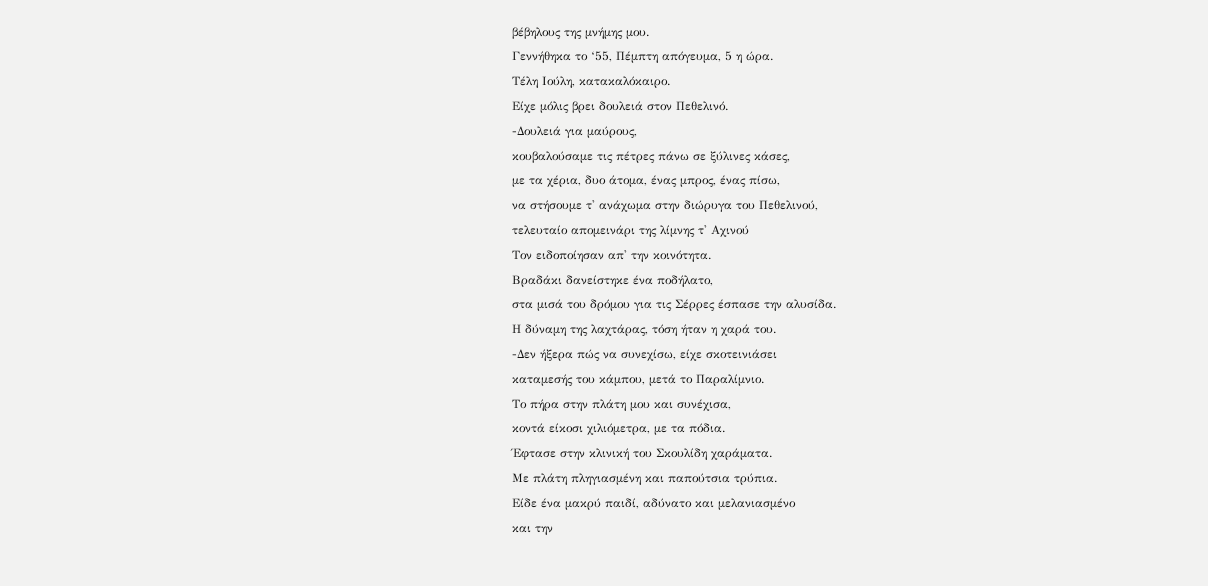βέβηλους της μνήμης μου.
Γεννήθηκα το ‘55, Πέμπτη απόγευμα, 5 η ώρα.
Τέλη Ιούλη, κατακαλόκαιρο.
Είχε μόλις βρει δουλειά στον Πεθελινό.
-Δουλειά για μαύρους,
κουβαλούσαμε τις πέτρες πάνω σε ξύλινες κάσες,
με τα χέρια, δυο άτομα, ένας μπρος, ένας πίσω,
να στήσουμε τ' ανάχωμα στην διώρυγα του Πεθελινού,
τελευταίο απομεινάρι της λίμνης τ' Αχινού
Τον ειδοποίησαν απ' την κοινότητα.
Βραδάκι δανείστηκε ένα ποδήλατο,
στα μισά του δρόμου για τις Σέρρες έσπασε την αλυσίδα.
Η δύναμη της λαχτάρας, τόση ήταν η χαρά του.
-Δεν ήξερα πώς να συνεχίσω, είχε σκοτεινιάσει
καταμεσής του κάμπου, μετά το Παραλίμνιο.
Το πήρα στην πλάτη μου και συνέχισα,
κοντά είκοσι χιλιόμετρα, με τα πόδια.
Έφτασε στην κλινική του Σκουλίδη χαράματα.
Με πλάτη πληγιασμένη και παπούτσια τρύπια.
Είδε ένα μακρύ παιδί, αδύνατο και μελανιασμένο
και την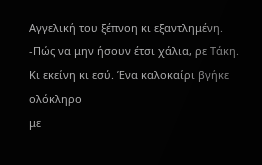Αγγελική του ξέπνοη κι εξαντλημένη.
-Πώς να μην ήσουν έτσι χάλια, ρε Τάκη.
Κι εκείνη κι εσύ. Ένα καλοκαίρι βγήκε ολόκληρο
με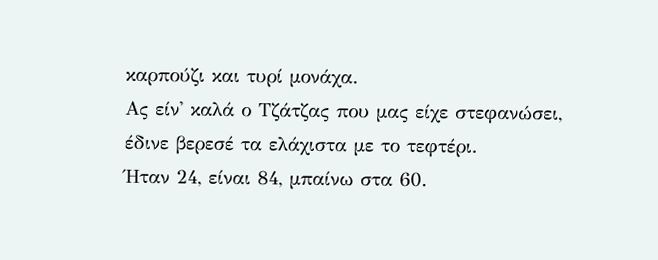καρπούζι και τυρί μονάχα.
Ας είν' καλά ο Τζάτζας που μας είχε στεφανώσει,
έδινε βερεσέ τα ελάχιστα με το τεφτέρι.
Ήταν 24, είναι 84, μπαίνω στα 60.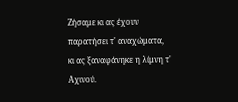Ζήσαμε κι ας έχουν παρατήσει τ' αναχώματα,
κι ας ξαναφάνηκε η λίμνη τ' Αχινού.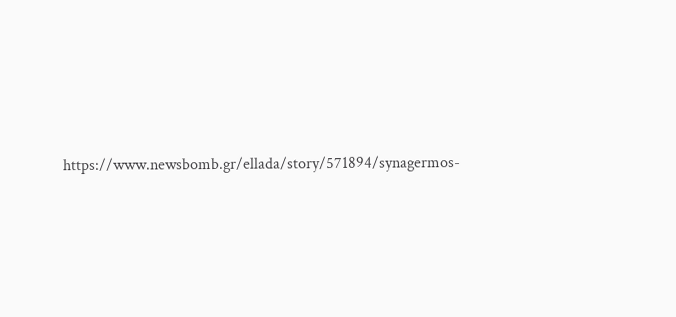https://www.newsbomb.gr/ellada/story/571894/synagermos-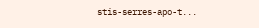stis-serres-apo-t...